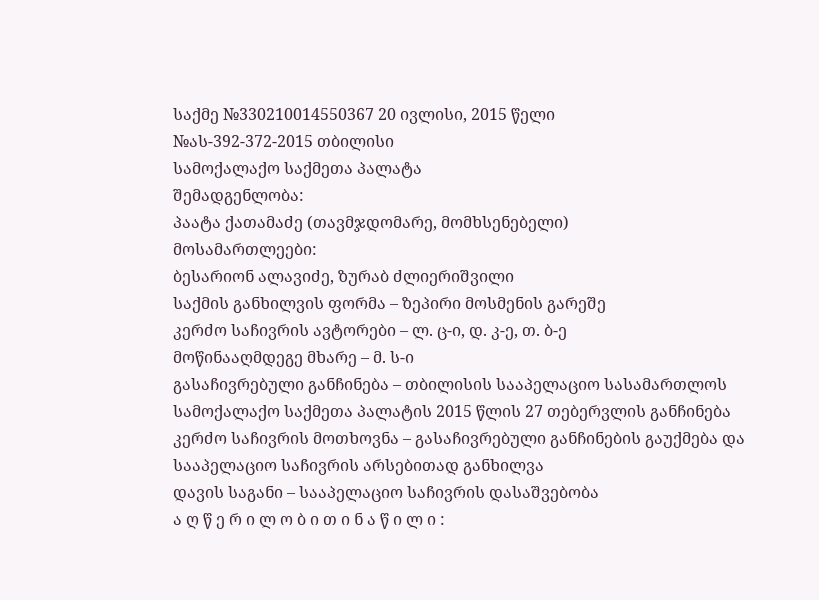საქმე №330210014550367 20 ივლისი, 2015 წელი
№ას-392-372-2015 თბილისი
სამოქალაქო საქმეთა პალატა
შემადგენლობა:
პაატა ქათამაძე (თავმჯდომარე, მომხსენებელი)
მოსამართლეები:
ბესარიონ ალავიძე, ზურაბ ძლიერიშვილი
საქმის განხილვის ფორმა – ზეპირი მოსმენის გარეშე
კერძო საჩივრის ავტორები – ლ. ც-ი, დ. კ-ე, თ. ბ-ე
მოწინააღმდეგე მხარე – მ. ს-ი
გასაჩივრებული განჩინება – თბილისის სააპელაციო სასამართლოს სამოქალაქო საქმეთა პალატის 2015 წლის 27 თებერვლის განჩინება
კერძო საჩივრის მოთხოვნა – გასაჩივრებული განჩინების გაუქმება და სააპელაციო საჩივრის არსებითად განხილვა
დავის საგანი – სააპელაციო საჩივრის დასაშვებობა
ა ღ წ ე რ ი ლ ო ბ ი თ ი ნ ა წ ი ლ ი :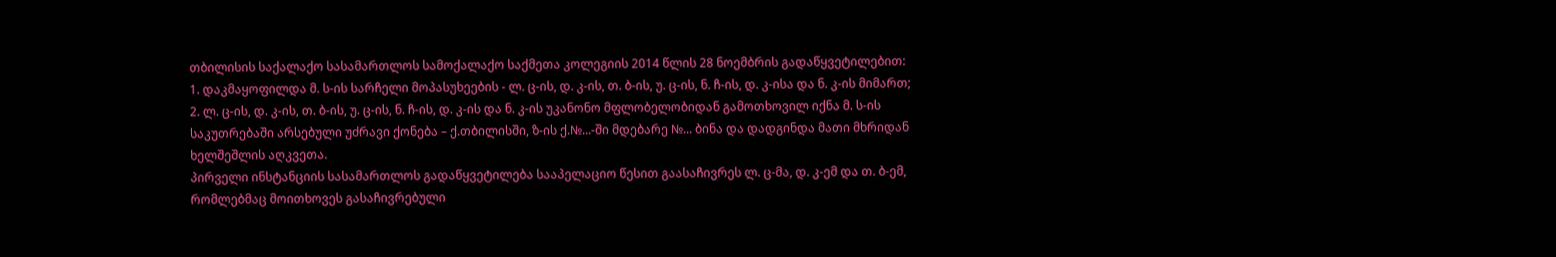თბილისის საქალაქო სასამართლოს სამოქალაქო საქმეთა კოლეგიის 2014 წლის 28 ნოემბრის გადაწყვეტილებით:
1. დაკმაყოფილდა მ. ს-ის სარჩელი მოპასუხეების - ლ. ც-ის, დ. კ-ის, თ. ბ-ის, უ. ც-ის, ნ. ჩ-ის, დ. კ-ისა და ნ. კ-ის მიმართ;
2. ლ. ც-ის, დ. კ-ის, თ. ბ-ის, უ. ც-ის, ნ. ჩ-ის, დ. კ-ის და ნ. კ-ის უკანონო მფლობელობიდან გამოთხოვილ იქნა მ. ს-ის საკუთრებაში არსებული უძრავი ქონება – ქ.თბილისში, ზ-ის ქ.№...-ში მდებარე №... ბინა და დადგინდა მათი მხრიდან ხელშეშლის აღკვეთა.
პირველი ინსტანციის სასამართლოს გადაწყვეტილება სააპელაციო წესით გაასაჩივრეს ლ. ც-მა, დ. კ-ემ და თ. ბ-ემ, რომლებმაც მოითხოვეს გასაჩივრებული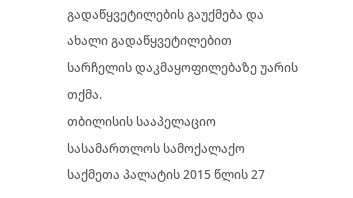გადაწყვეტილების გაუქმება და ახალი გადაწყვეტილებით სარჩელის დაკმაყოფილებაზე უარის თქმა.
თბილისის სააპელაციო სასამართლოს სამოქალაქო საქმეთა პალატის 2015 წლის 27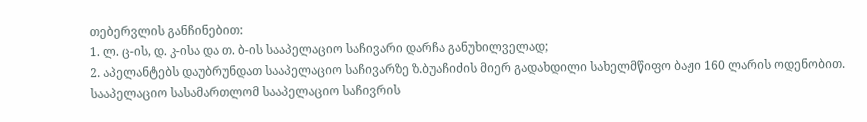თებერვლის განჩინებით:
1. ლ. ც-ის, დ. კ-ისა და თ. ბ-ის სააპელაციო საჩივარი დარჩა განუხილველად;
2. აპელანტებს დაუბრუნდათ სააპელაციო საჩივარზე ზ.ბუაჩიძის მიერ გადახდილი სახელმწიფო ბაჟი 160 ლარის ოდენობით.
სააპელაციო სასამართლომ სააპელაციო საჩივრის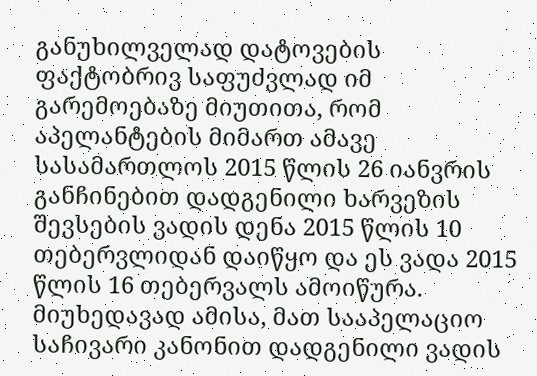განუხილველად დატოვების ფაქტობრივ საფუძვლად იმ გარემოებაზე მიუთითა, რომ აპელანტების მიმართ ამავე სასამართლოს 2015 წლის 26 იანვრის განჩინებით დადგენილი ხარვეზის შევსების ვადის დენა 2015 წლის 10 თებერვლიდან დაიწყო და ეს ვადა 2015 წლის 16 თებერვალს ამოიწურა. მიუხედავად ამისა, მათ სააპელაციო საჩივარი კანონით დადგენილი ვადის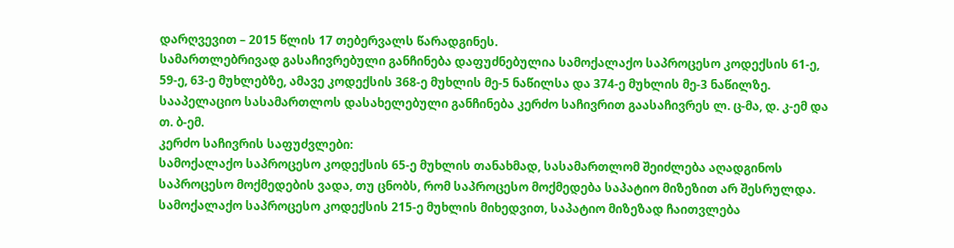დარღვევით – 2015 წლის 17 თებერვალს წარადგინეს.
სამართლებრივად გასაჩივრებული განჩინება დაფუძნებულია სამოქალაქო საპროცესო კოდექსის 61-ე, 59-ე, 63-ე მუხლებზე, ამავე კოდექსის 368-ე მუხლის მე-5 ნაწილსა და 374-ე მუხლის მე-3 ნაწილზე.
სააპელაციო სასამართლოს დასახელებული განჩინება კერძო საჩივრით გაასაჩივრეს ლ. ც-მა, დ. კ-ემ და თ. ბ-ემ.
კერძო საჩივრის საფუძვლები:
სამოქალაქო საპროცესო კოდექსის 65-ე მუხლის თანახმად, სასამართლომ შეიძლება აღადგინოს საპროცესო მოქმედების ვადა, თუ ცნობს, რომ საპროცესო მოქმედება საპატიო მიზეზით არ შესრულდა. სამოქალაქო საპროცესო კოდექსის 215-ე მუხლის მიხედვით, საპატიო მიზეზად ჩაითვლება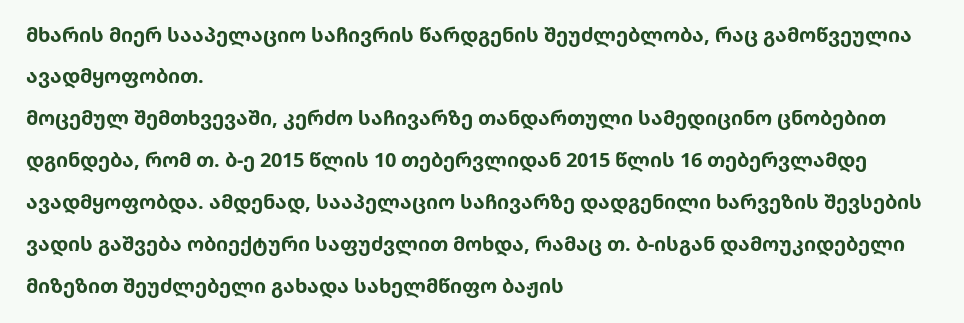მხარის მიერ სააპელაციო საჩივრის წარდგენის შეუძლებლობა, რაც გამოწვეულია ავადმყოფობით.
მოცემულ შემთხვევაში, კერძო საჩივარზე თანდართული სამედიცინო ცნობებით დგინდება, რომ თ. ბ-ე 2015 წლის 10 თებერვლიდან 2015 წლის 16 თებერვლამდე ავადმყოფობდა. ამდენად, სააპელაციო საჩივარზე დადგენილი ხარვეზის შევსების ვადის გაშვება ობიექტური საფუძვლით მოხდა, რამაც თ. ბ-ისგან დამოუკიდებელი მიზეზით შეუძლებელი გახადა სახელმწიფო ბაჟის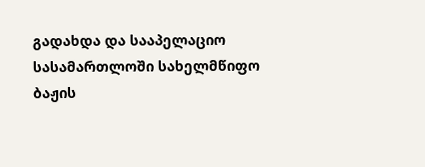გადახდა და სააპელაციო სასამართლოში სახელმწიფო ბაჟის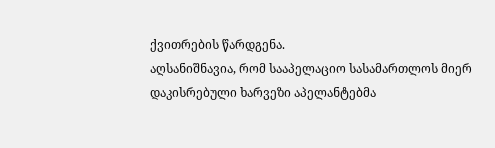ქვითრების წარდგენა.
აღსანიშნავია, რომ სააპელაციო სასამართლოს მიერ დაკისრებული ხარვეზი აპელანტებმა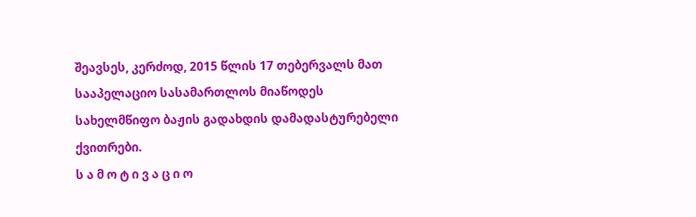შეავსეს, კერძოდ, 2015 წლის 17 თებერვალს მათ სააპელაციო სასამართლოს მიაწოდეს სახელმწიფო ბაჟის გადახდის დამადასტურებელი ქვითრები.
ს ა მ ო ტ ი ვ ა ც ი ო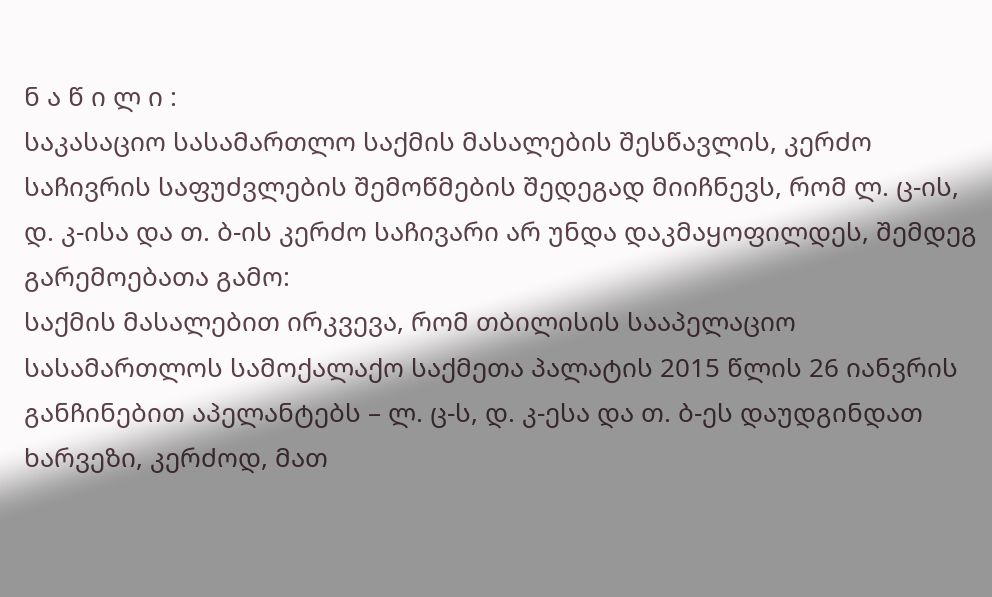ნ ა წ ი ლ ი :
საკასაციო სასამართლო საქმის მასალების შესწავლის, კერძო საჩივრის საფუძვლების შემოწმების შედეგად მიიჩნევს, რომ ლ. ც-ის, დ. კ-ისა და თ. ბ-ის კერძო საჩივარი არ უნდა დაკმაყოფილდეს, შემდეგ გარემოებათა გამო:
საქმის მასალებით ირკვევა, რომ თბილისის სააპელაციო სასამართლოს სამოქალაქო საქმეთა პალატის 2015 წლის 26 იანვრის განჩინებით აპელანტებს – ლ. ც-ს, დ. კ-ესა და თ. ბ-ეს დაუდგინდათ ხარვეზი, კერძოდ, მათ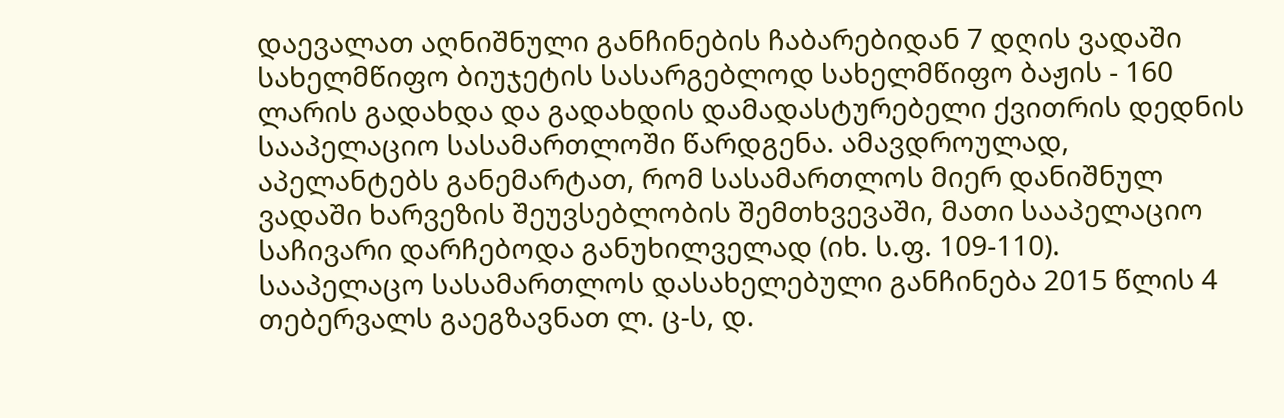დაევალათ აღნიშნული განჩინების ჩაბარებიდან 7 დღის ვადაში სახელმწიფო ბიუჯეტის სასარგებლოდ სახელმწიფო ბაჟის - 160 ლარის გადახდა და გადახდის დამადასტურებელი ქვითრის დედნის სააპელაციო სასამართლოში წარდგენა. ამავდროულად, აპელანტებს განემარტათ, რომ სასამართლოს მიერ დანიშნულ ვადაში ხარვეზის შეუვსებლობის შემთხვევაში, მათი სააპელაციო საჩივარი დარჩებოდა განუხილველად (იხ. ს.ფ. 109-110).
სააპელაცო სასამართლოს დასახელებული განჩინება 2015 წლის 4 თებერვალს გაეგზავნათ ლ. ც-ს, დ.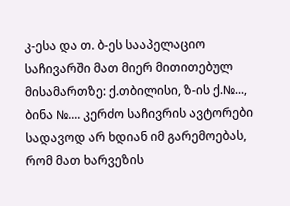კ-ესა და თ. ბ-ეს სააპელაციო საჩივარში მათ მიერ მითითებულ მისამართზე: ქ.თბილისი, ზ-ის ქ.№..., ბინა №.... კერძო საჩივრის ავტორები სადავოდ არ ხდიან იმ გარემოებას, რომ მათ ხარვეზის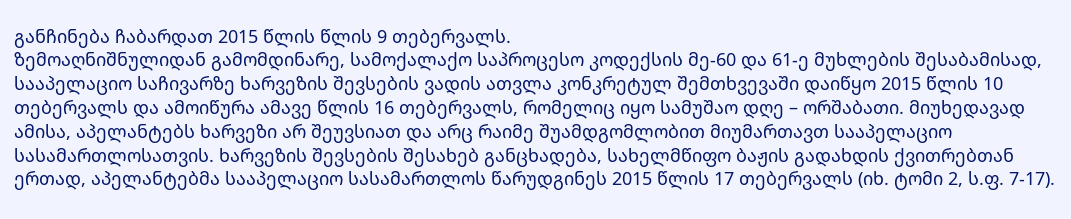განჩინება ჩაბარდათ 2015 წლის წლის 9 თებერვალს.
ზემოაღნიშნულიდან გამომდინარე, სამოქალაქო საპროცესო კოდექსის მე-60 და 61-ე მუხლების შესაბამისად, სააპელაციო საჩივარზე ხარვეზის შევსების ვადის ათვლა კონკრეტულ შემთხვევაში დაიწყო 2015 წლის 10 თებერვალს და ამოიწურა ამავე წლის 16 თებერვალს, რომელიც იყო სამუშაო დღე – ორშაბათი. მიუხედავად ამისა, აპელანტებს ხარვეზი არ შეუვსიათ და არც რაიმე შუამდგომლობით მიუმართავთ სააპელაციო სასამართლოსათვის. ხარვეზის შევსების შესახებ განცხადება, სახელმწიფო ბაჟის გადახდის ქვითრებთან ერთად, აპელანტებმა სააპელაციო სასამართლოს წარუდგინეს 2015 წლის 17 თებერვალს (იხ. ტომი 2, ს.ფ. 7-17).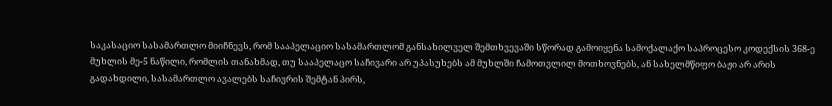საკასაციო სასამართლო მიიჩნევს, რომ სააპელაციო სასამართლომ განსახილველ შემთხვევაში სწორად გამოიყენა სამოქალაქო საპროცესო კოდექსის 368-ე მუხლის მე-5 ნაწილი, რომლის თანახმად, თუ სააპელაცო საჩივარი არ უპასუხებს ამ მუხლში ჩამოთვლილ მოთხოვნებს, ან სახელმწიფო ბაჟი არ არის გადახდილი, სასამართლო ავალებს საჩივრის შემტან პირს,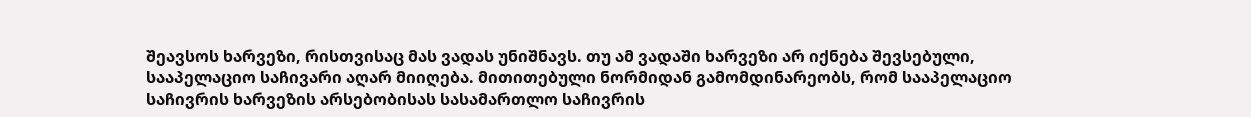შეავსოს ხარვეზი, რისთვისაც მას ვადას უნიშნავს. თუ ამ ვადაში ხარვეზი არ იქნება შევსებული, სააპელაციო საჩივარი აღარ მიიღება. მითითებული ნორმიდან გამომდინარეობს, რომ სააპელაციო საჩივრის ხარვეზის არსებობისას სასამართლო საჩივრის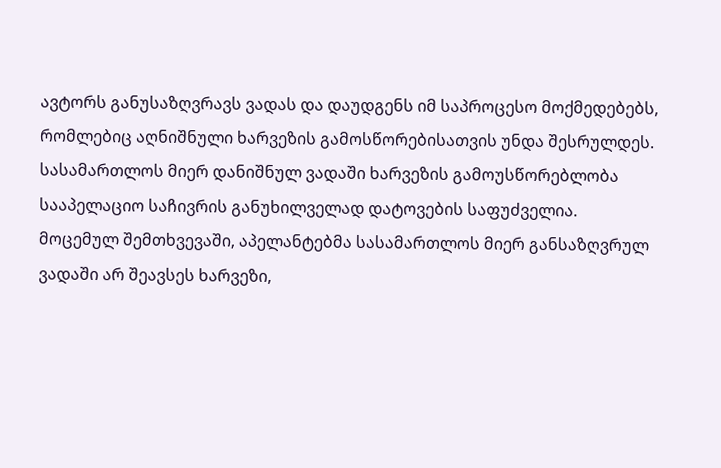ავტორს განუსაზღვრავს ვადას და დაუდგენს იმ საპროცესო მოქმედებებს, რომლებიც აღნიშნული ხარვეზის გამოსწორებისათვის უნდა შესრულდეს. სასამართლოს მიერ დანიშნულ ვადაში ხარვეზის გამოუსწორებლობა სააპელაციო საჩივრის განუხილველად დატოვების საფუძველია.
მოცემულ შემთხვევაში, აპელანტებმა სასამართლოს მიერ განსაზღვრულ ვადაში არ შეავსეს ხარვეზი,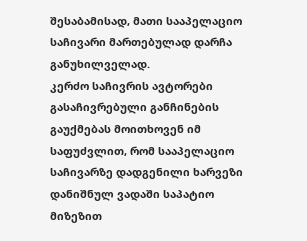შესაბამისად, მათი სააპელაციო საჩივარი მართებულად დარჩა განუხილველად.
კერძო საჩივრის ავტორები გასაჩივრებული განჩინების გაუქმებას მოითხოვენ იმ საფუძვლით, რომ სააპელაციო საჩივარზე დადგენილი ხარვეზი დანიშნულ ვადაში საპატიო მიზეზით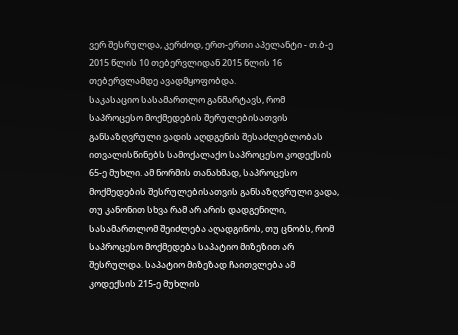ვერ შესრულდა, კერძოდ, ერთ-ერთი აპელანტი - თ.ბ-ე 2015 წლის 10 თებერვლიდან 2015 წლის 16 თებერვლამდე ავადმყოფობდა.
საკასაციო სასამართლო განმარტავს, რომ საპროცესო მოქმედების შერულებისათვის განსაზღვრული ვადის აღდგენის შესაძლებლობას ითვალისწინებს სამოქალაქო საპროცესო კოდექსის 65-ე მუხლი. ამ ნორმის თანახმად, საპროცესო მოქმედების შესრულებისათვის განსაზღვრული ვადა, თუ კანონით სხვა რამ არ არის დადგენილი, სასამართლომ შეიძლება აღადგინოს, თუ ცნობს, რომ საპროცესო მოქმედება საპატიო მიზეზით არ შესრულდა. საპატიო მიზეზად ჩაითვლება ამ კოდექსის 215-ე მუხლის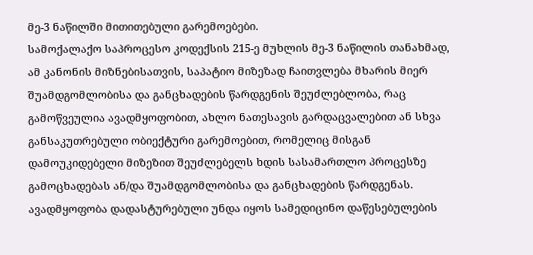მე-3 ნაწილში მითითებული გარემოებები.
სამოქალაქო საპროცესო კოდექსის 215-ე მუხლის მე-3 ნაწილის თანახმად, ამ კანონის მიზნებისათვის, საპატიო მიზეზად ჩაითვლება მხარის მიერ შუამდგომლობისა და განცხადების წარდგენის შეუძლებლობა, რაც გამოწვეულია ავადმყოფობით, ახლო ნათესავის გარდაცვალებით ან სხვა განსაკუთრებული ობიექტური გარემოებით, რომელიც მისგან დამოუკიდებელი მიზეზით შეუძლებელს ხდის სასამართლო პროცესზე გამოცხადებას ან/და შუამდგომლობისა და განცხადების წარდგენას. ავადმყოფობა დადასტურებული უნდა იყოს სამედიცინო დაწესებულების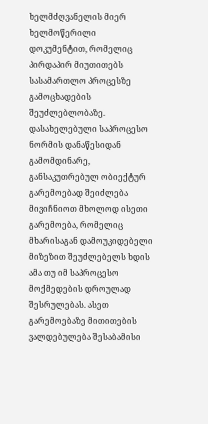ხელმძღვანელის მიერ ხელმოწერილი დოკუმენტით, რომელიც პირდაპირ მიუთითებს სასამართლო პროცესზე გამოცხადების შეუძლებლობაზე.
დასახელებული საპროცესო ნორმის დანაწესიდან გამომდინარე, განსაკუთრებულ ობიექტურ გარემოებად შეიძლება მივიჩნიოთ მხოლოდ ისეთი გარემოება, რომელიც მხარისაგან დამოუკიდებელი მიზეზით შეუძლებელს ხდის ამა თუ იმ საპროცესო მოქმედების დროულად შესრულებას. ასეთ გარემოებაზე მითითების ვალდებულება შესაბამისი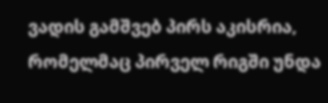ვადის გამშვებ პირს აკისრია, რომელმაც პირველ რიგში უნდა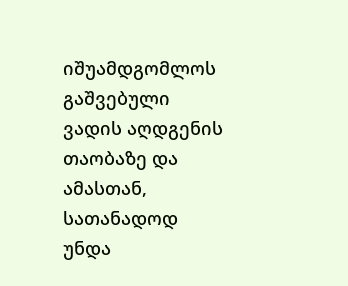იშუამდგომლოს გაშვებული ვადის აღდგენის თაობაზე და ამასთან, სათანადოდ უნდა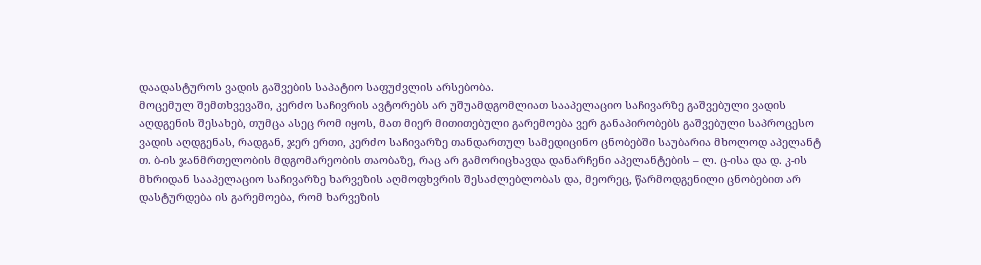დაადასტუროს ვადის გაშვების საპატიო საფუძვლის არსებობა.
მოცემულ შემთხვევაში, კერძო საჩივრის ავტორებს არ უშუამდგომლიათ სააპელაციო საჩივარზე გაშვებული ვადის აღდგენის შესახებ, თუმცა ასეც რომ იყოს, მათ მიერ მითითებული გარემოება ვერ განაპირობებს გაშვებული საპროცესო ვადის აღდგენას, რადგან, ჯერ ერთი, კერძო საჩივარზე თანდართულ სამედიცინო ცნობებში საუბარია მხოლოდ აპელანტ თ. ბ-ის ჯანმრთელობის მდგომარეობის თაობაზე, რაც არ გამორიცხავდა დანარჩენი აპელანტების – ლ. ც-ისა და დ. კ-ის მხრიდან სააპელაციო საჩივარზე ხარვეზის აღმოფხვრის შესაძლებლობას და, მეორეც, წარმოდგენილი ცნობებით არ დასტურდება ის გარემოება, რომ ხარვეზის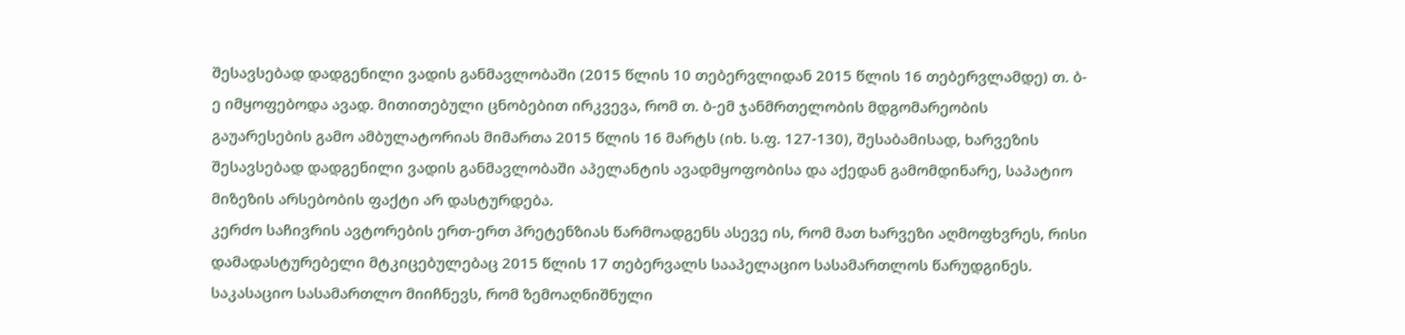შესავსებად დადგენილი ვადის განმავლობაში (2015 წლის 10 თებერვლიდან 2015 წლის 16 თებერვლამდე) თ. ბ-ე იმყოფებოდა ავად. მითითებული ცნობებით ირკვევა, რომ თ. ბ-ემ ჯანმრთელობის მდგომარეობის გაუარესების გამო ამბულატორიას მიმართა 2015 წლის 16 მარტს (იხ. ს.ფ. 127-130), შესაბამისად, ხარვეზის შესავსებად დადგენილი ვადის განმავლობაში აპელანტის ავადმყოფობისა და აქედან გამომდინარე, საპატიო მიზეზის არსებობის ფაქტი არ დასტურდება.
კერძო საჩივრის ავტორების ერთ-ერთ პრეტენზიას წარმოადგენს ასევე ის, რომ მათ ხარვეზი აღმოფხვრეს, რისი დამადასტურებელი მტკიცებულებაც 2015 წლის 17 თებერვალს სააპელაციო სასამართლოს წარუდგინეს.
საკასაციო სასამართლო მიიჩნევს, რომ ზემოაღნიშნული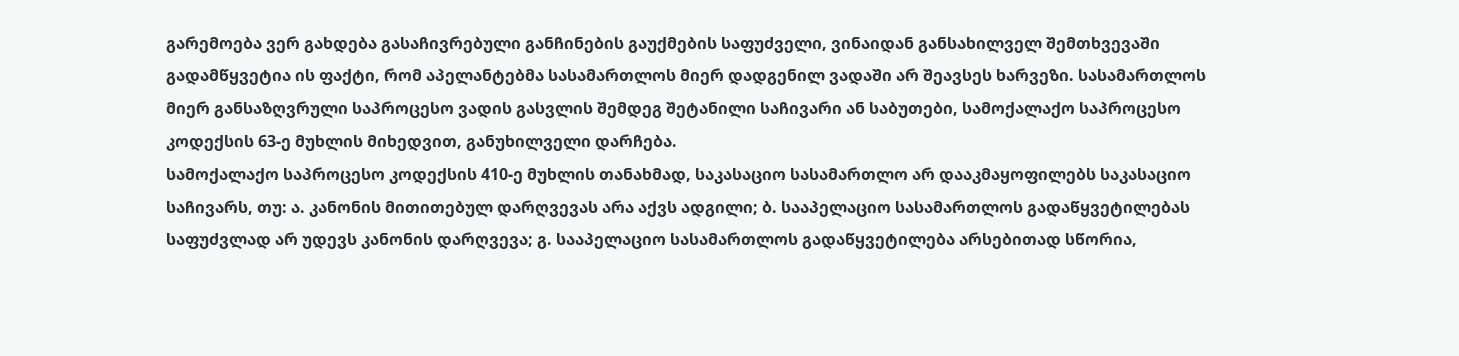გარემოება ვერ გახდება გასაჩივრებული განჩინების გაუქმების საფუძველი, ვინაიდან განსახილველ შემთხვევაში გადამწყვეტია ის ფაქტი, რომ აპელანტებმა სასამართლოს მიერ დადგენილ ვადაში არ შეავსეს ხარვეზი. სასამართლოს მიერ განსაზღვრული საპროცესო ვადის გასვლის შემდეგ შეტანილი საჩივარი ან საბუთები, სამოქალაქო საპროცესო კოდექსის 63-ე მუხლის მიხედვით, განუხილველი დარჩება.
სამოქალაქო საპროცესო კოდექსის 410-ე მუხლის თანახმად, საკასაციო სასამართლო არ დააკმაყოფილებს საკასაციო საჩივარს, თუ: ა. კანონის მითითებულ დარღვევას არა აქვს ადგილი; ბ. სააპელაციო სასამართლოს გადაწყვეტილებას საფუძვლად არ უდევს კანონის დარღვევა; გ. სააპელაციო სასამართლოს გადაწყვეტილება არსებითად სწორია,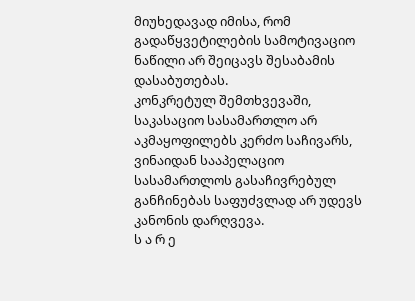მიუხედავად იმისა, რომ გადაწყვეტილების სამოტივაციო ნაწილი არ შეიცავს შესაბამის დასაბუთებას.
კონკრეტულ შემთხვევაში, საკასაციო სასამართლო არ აკმაყოფილებს კერძო საჩივარს, ვინაიდან სააპელაციო სასამართლოს გასაჩივრებულ განჩინებას საფუძვლად არ უდევს კანონის დარღვევა.
ს ა რ ე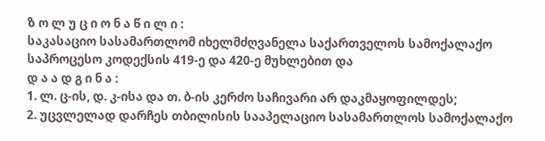ზ ო ლ უ ც ი ო ნ ა წ ი ლ ი :
საკასაციო სასამართლომ იხელმძღვანელა საქართველოს სამოქალაქო საპროცესო კოდექსის 419-ე და 420-ე მუხლებით და
დ ა ა დ გ ი ნ ა :
1. ლ. ც-ის, დ. კ-ისა და თ. ბ-ის კერძო საჩივარი არ დაკმაყოფილდეს;
2. უცვლელად დარჩეს თბილისის სააპელაციო სასამართლოს სამოქალაქო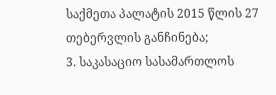საქმეთა პალატის 2015 წლის 27 თებერვლის განჩინება;
3. საკასაციო სასამართლოს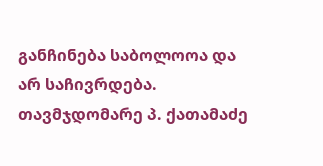განჩინება საბოლოოა და არ საჩივრდება.
თავმჯდომარე პ. ქათამაძე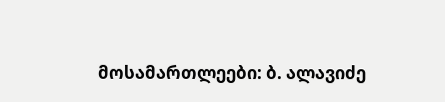მოსამართლეები: ბ. ალავიძე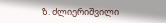ზ. ძლიერიშვილი